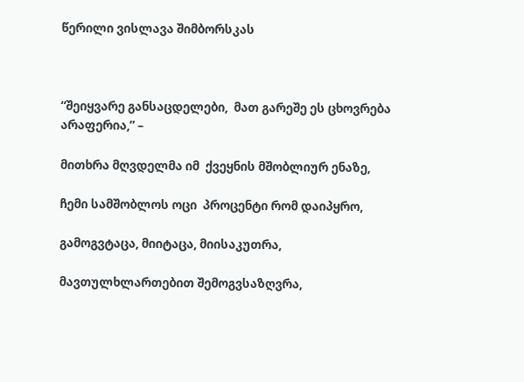წერილი ვისლავა შიმბორსკას



“შეიყვარე განსაცდელები,  მათ გარეშე ეს ცხოვრება არაფერია,” –

მითხრა მღვდელმა იმ  ქვეყნის მშობლიურ ენაზე,

ჩემი სამშობლოს ოცი  პროცენტი რომ დაიპყრო,

გამოგვტაცა, მიიტაცა, მიისაკუთრა,

მავთულხლართებით შემოგვსაზღვრა,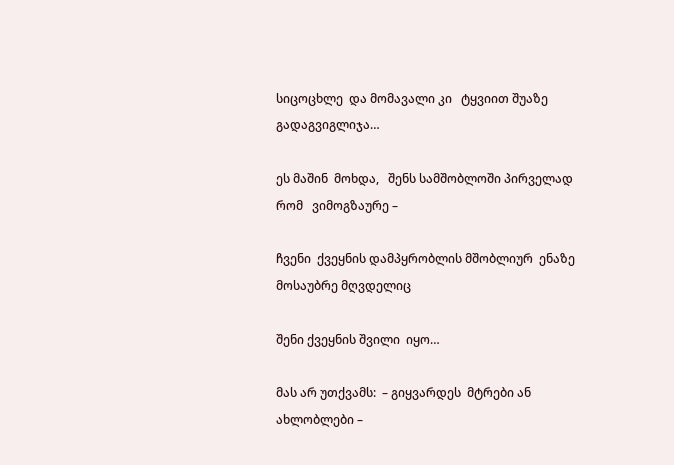სიცოცხლე  და მომავალი კი   ტყვიით შუაზე   გადაგვიგლიჯა…

ეს მაშინ  მოხდა,   შენს სამშობლოში პირველად  რომ   ვიმოგზაურე –

ჩვენი  ქვეყნის დამპყრობლის მშობლიურ  ენაზე  მოსაუბრე მღვდელიც

შენი ქვეყნის შვილი  იყო…

მას არ უთქვამს:  – გიყვარდეს  მტრები ან ახლობლები –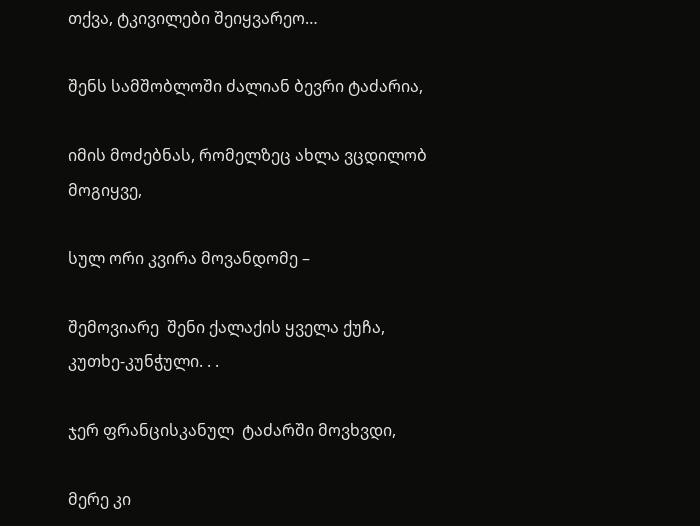თქვა, ტკივილები შეიყვარეო…

შენს სამშობლოში ძალიან ბევრი ტაძარია,

იმის მოძებნას, რომელზეც ახლა ვცდილობ მოგიყვე,

სულ ორი კვირა მოვანდომე –

შემოვიარე  შენი ქალაქის ყველა ქუჩა,  კუთხე-კუნჭული. . .

ჯერ ფრანცისკანულ  ტაძარში მოვხვდი,

მერე კი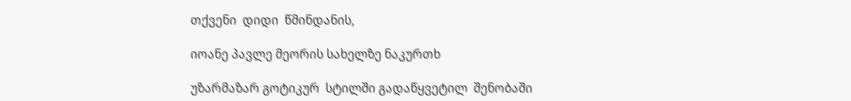თქვენი  დიდი  წმინდანის,

იოანე პავლე მეორის სახელზე ნაკურთხ

უზარმაზარ გოტიკურ  სტილში გადაწყვეტილ  შენობაში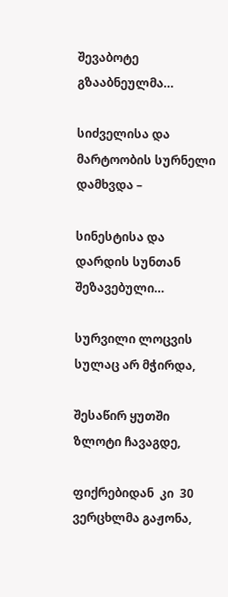შევაბოტე   გზააბნეულმა…

სიძველისა და მარტოობის სურნელი დამხვდა –

სინესტისა და დარდის სუნთან შეზავებული…

სურვილი ლოცვის სულაც არ მჭირდა,

შესაწირ ყუთში ზლოტი ჩავაგდე,

ფიქრებიდან  კი  30 ვერცხლმა გაჟონა,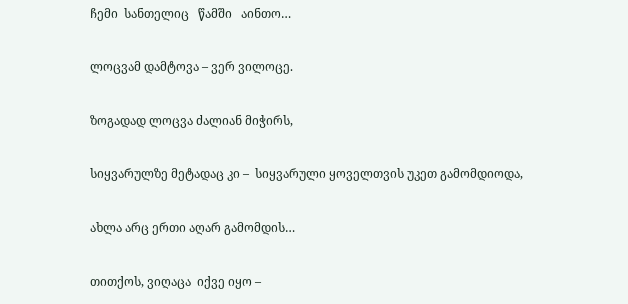ჩემი  სანთელიც   წამში   აინთო…

ლოცვამ დამტოვა – ვერ ვილოცე.

ზოგადად ლოცვა ძალიან მიჭირს,

სიყვარულზე მეტადაც კი –  სიყვარული ყოველთვის უკეთ გამომდიოდა,

ახლა არც ერთი აღარ გამომდის…

თითქოს, ვიღაცა  იქვე იყო –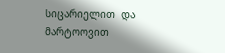სიცარიელით  და მარტოოვით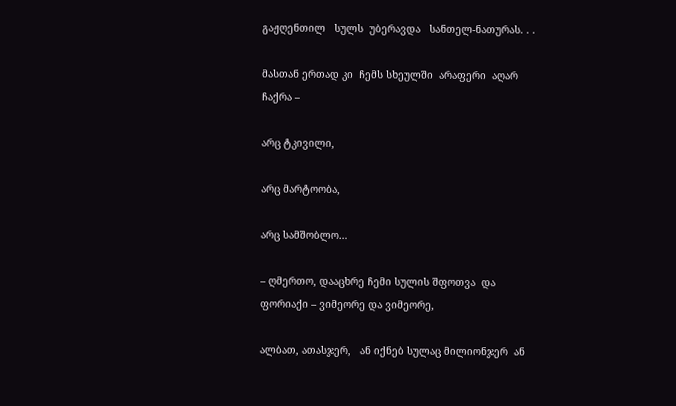გაჟღენთილ   სულს  უბერავდა   სანთელ-ნათურას. . .

მასთან ერთად კი  ჩემს სხეულში  არაფერი  აღარ  ჩაქრა –

არც ტკივილი,

არც მარტოობა,

არც სამშობლო…

– ღმერთო, დააცხრე ჩემი სულის შფოთვა  და ფორიაქი – ვიმეორე და ვიმეორე,

ალბათ, ათასჯერ,   ან იქნებ სულაც მილიონჯერ  ან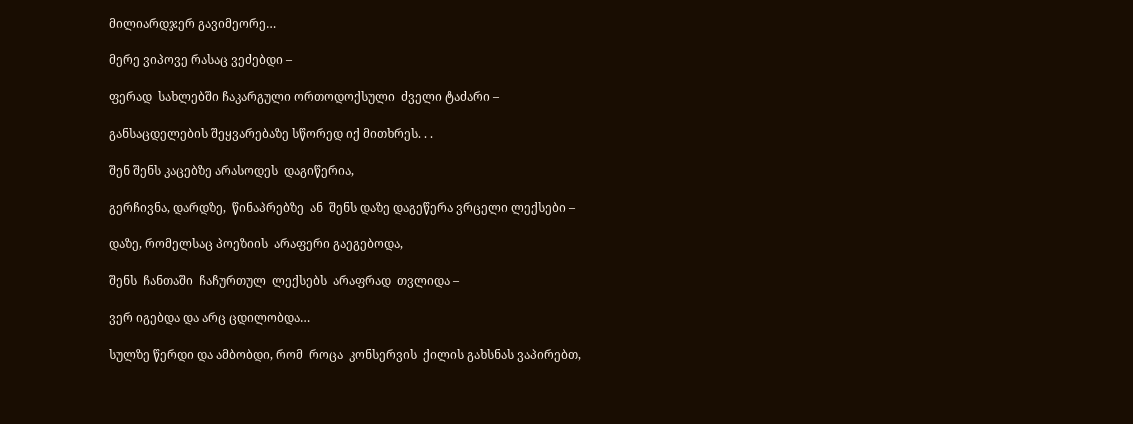მილიარდჯერ გავიმეორე…

მერე ვიპოვე რასაც ვეძებდი –

ფერად  სახლებში ჩაკარგული ორთოდოქსული  ძველი ტაძარი –

განსაცდელების შეყვარებაზე სწორედ იქ მითხრეს. . .

შენ შენს კაცებზე არასოდეს  დაგიწერია,

გერჩივნა, დარდზე,  წინაპრებზე  ან  შენს დაზე დაგეწერა ვრცელი ლექსები –

დაზე, რომელსაც პოეზიის  არაფერი გაეგებოდა,

შენს  ჩანთაში  ჩაჩურთულ  ლექსებს  არაფრად  თვლიდა –

ვერ იგებდა და არც ცდილობდა…

სულზე წერდი და ამბობდი, რომ  როცა  კონსერვის  ქილის გახსნას ვაპირებთ,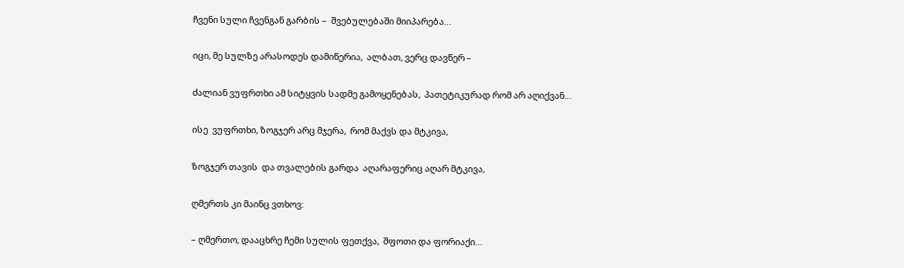ჩვენი სული ჩვენგან გარბის –  შვებულებაში მიიპარება…

იცი, მე სულზე არასოდეს დამიწერია,  ალბათ, ვერც დავწერ –

ძალიან ვუფრთხი ამ სიტყვის სადმე გამოყენებას,  პათეტიკურად რომ არ აღიქვან…

ისე  ვუფრთხი, ზოგჯერ არც მჯერა,  რომ მაქვს და მტკივა,

ზოგჯერ თავის  და თვალების გარდა  აღარაფერიც აღარ მტკივა,

ღმერთს კი მაინც ვთხოვ:

– ღმერთო, დააცხრე ჩემი სულის ფეთქვა,  შფოთი და ფორიაქი…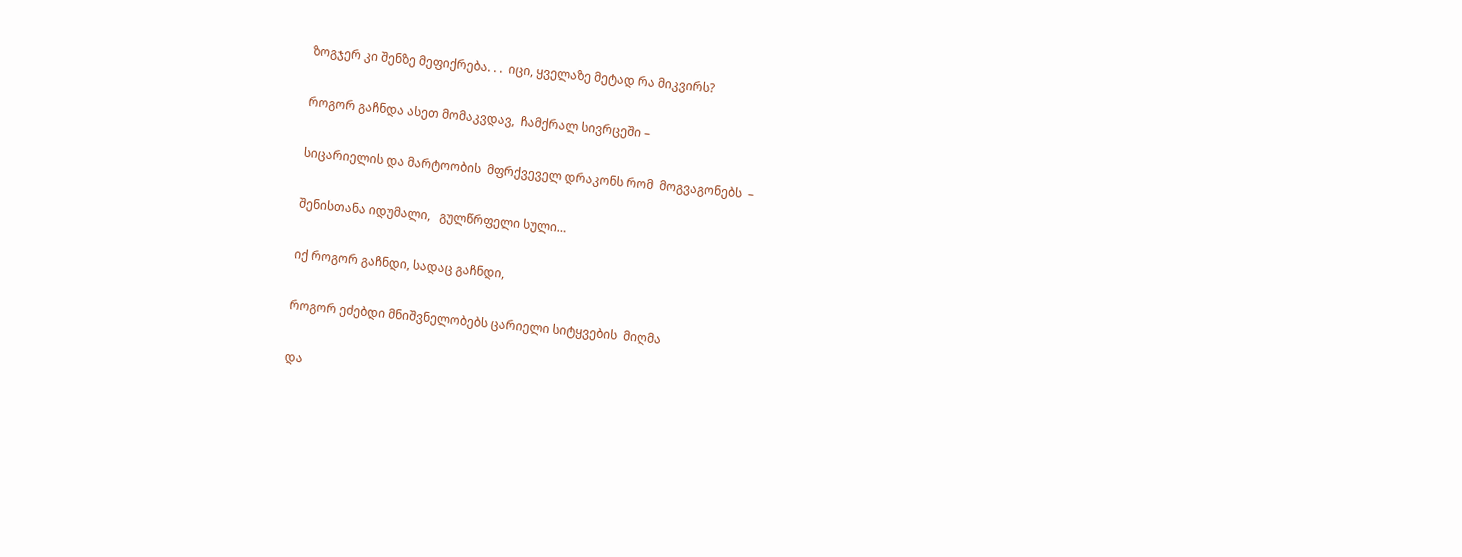ზოგჯერ კი შენზე მეფიქრება. . .  იცი, ყველაზე მეტად რა მიკვირს?

როგორ გაჩნდა ასეთ მომაკვდავ,  ჩამქრალ სივრცეში –

სიცარიელის და მარტოობის  მფრქვეველ დრაკონს რომ  მოგვაგონებს  –

შენისთანა იდუმალი,   გულწრფელი სული…

იქ როგორ გაჩნდი, სადაც გაჩნდი,

როგორ ეძებდი მნიშვნელობებს ცარიელი სიტყვების  მიღმა

და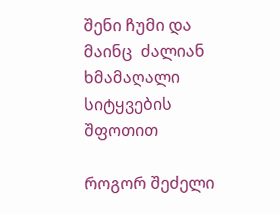შენი ჩუმი და მაინც  ძალიან ხმამაღალი  სიტყვების შფოთით

როგორ შეძელი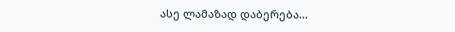ასე ლამაზად დაბერება…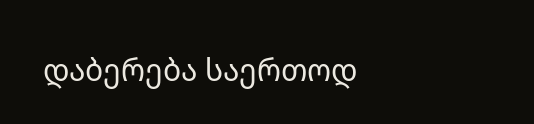დაბერება საერთოდ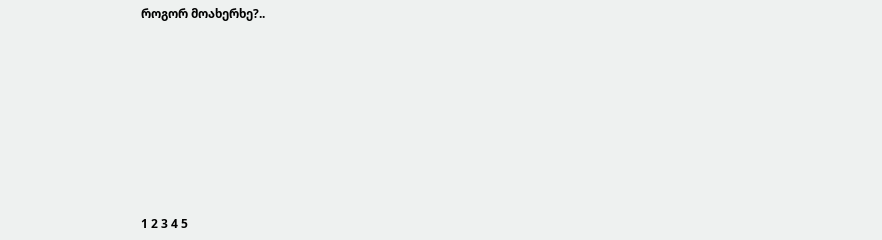როგორ მოახერხე?..









1 2 3 4 5